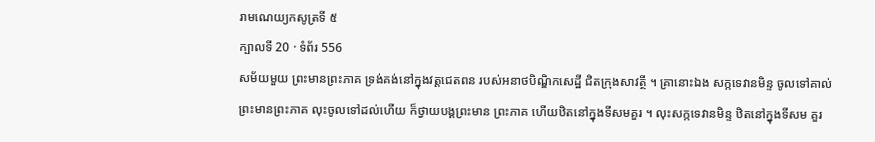រាមណេយ្យកសូត្រទី ៥
ក្បាលទី 20 · ទំព័រ 556
សម័យមួយ ព្រះមានព្រះភាគ ទ្រង់គង់នៅក្នុងវត្តជេតពន របស់អនាថបិណ្ឌិកសេដ្ឋី ជិតក្រុងសាវត្ថី ។ គ្រានោះឯង សក្កទេវានមិន្ទ ចូលទៅគាល់ព្រះមានព្រះភាគ លុះចូលទៅដល់ហើយ ក៏ថ្វាយបង្គព្រះមាន ព្រះភាគ ហើយឋិតនៅក្នុងទីសមគួរ ។ លុះសក្កទេវានមិន្ទ ឋិតនៅក្នុងទីសម គួរ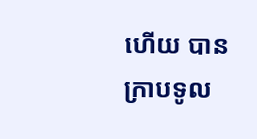ហើយ បានក្រាបទូល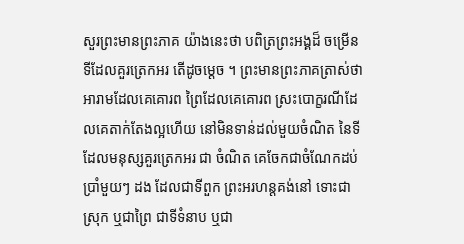សួរព្រះមានព្រះភាគ យ៉ាងនេះថា បពិត្រព្រះអង្គដ៏ ចម្រើន ទីដែលគួរត្រេកអរ តើដូចម្តេច ។ ព្រះមានព្រះភាគត្រាស់ថា អារាមដែលគេគោរព ព្រៃដែលគេគោរព ស្រះបោក្ខរណីដែលគេតាក់តែងល្អហើយ នៅមិនទាន់ដល់មួយចំណិត នៃទីដែលមនុស្សគួរត្រេកអរ ជា ចំណិត គេចែកជាចំណែកដប់ប្រាំមួយៗ ដង ដែលជាទីពួក ព្រះអរហន្តគង់នៅ ទោះជាស្រុក ឬជាព្រៃ ជាទីទំនាប ឬជា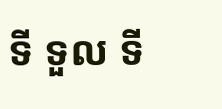ទី ទួល ទី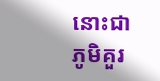នោះជាភូមិគួរ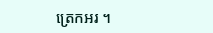ត្រេកអរ ។